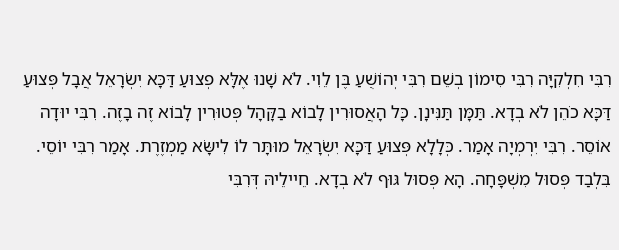רִבִּי חִלְקִיָּה רִבִּי סִימוֹן בְשֵׁם רִבִּי יְהוֹשֻׁעַ בֶּן לֵוִי. לֹא שָׁנוּ אֶלָּא פְצוּעַ דַּכָּא יִשְׂרָאֵל אֲבָל פְּצוּעַ דַּכָּא כֹהֵן לֹא בְדָא. תַּמָּן תַּנִּינָן. כָּל הָאֲסוּרִין לָבוֹא בַקָּהָל פְּטוּרִין לָבוֹא זֶה בָזֶה. רִבִּי יוּדָה אוֹסֵר. רִבִּי יִרְמְיָה אָמַר. כְּלָלָא פְּצוּעַ דַּכָּא יִשְׂרָאֵל מוּתָּר לוֹ לִישָּׂא מַמְזֶרֶת. אָמַר רִבִּי יוֹסֵי. בִּלְבַד פְּסוּל מִשְׁפָּחָה. הָא פְּסוּל גּוּף לֹא בְדָא. חֵיילֵיהּ דְּרִבִּי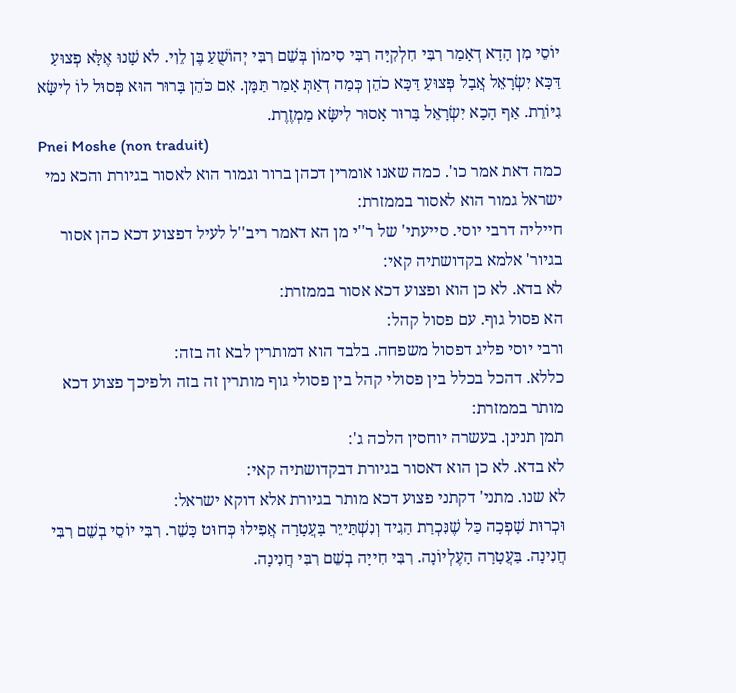יוֹסֵי מִן הָדָא דְאָמַר רִבִּי חִלְקִיָּה רִבִּי סִימוֹן בְּשֵׁם רִבִּי יְהוֹשֻׁעַ בֶּן לֵוִי. לֹא שָׁנוּ אֶלָּא פְצוּעַ דַּכָּא יִשְׂרָאֵל אֲבָל פְּצוּעַ דַּכָּא כֹהֵן כְּמַה דְאַתְּ אָמַר תַּמָּן. אִם כֹּהֵן בָּרוּר הוּא פְּסוּל לוֹ לִישָּׂא גִיּוֹרֵת. אַף הָכָא יִשְׂרָאֵל בָּרוּר אָסוּר לִישָּׂא מַמְזֶרֶת.
Pnei Moshe (non traduit)
כמה דאת אמר כו'. כמה שאנו אומרין דכהן ברור וגמור הוא לאסור בגיורת והכא נמי ישראל גמור הוא לאסור בממזרת:
חייליה דרבי יוסי. סייעתי' של ר''י מן הא דאמר ריב''ל לעיל דפצוע דכא כהן אסור בגיור' אלמא בקדושתיה קאי:
לא בדא. לא כן הוא ופצוע דכא אסור בממזרת:
הא פסול גוף. עם פסול קהל:
ורבי יוסי פליג דפסול משפחה. בלבד הוא דמותרין לבא זה בזה:
כללא. דהכל בכלל בין פסולי קהל בין פסולי גוף מותרין זה בזה ולפיכך פצוע דכא מותר בממזרת:
תמן תנינן. בעשרה יוחסין הלכה ג':
לא בדא. לא כן הוא דאסור בגיורת דבקדושתיה קאי:
לא שנו. מתני' דקתני פצוע דכא מותר בגיורת אלא דוקא ישראל:
וּכְרוּת שָׁפְכָה כַּל שֶׁנִּכְרַת הַגִיד וְנִשְׁתַּייֵר בָּעֲטָרָה אֲפִילוּ כְּחוּט כָּשֵׁר. רִבִּי יוֹסֵי בְשֵׁם רִבִּי חֲנִינָה. בַּעֲטָרָה הָעֶלְיוֹנָה. רִבִּי חִייָה בְשֵׁם רִבִּי חֲנִינָה.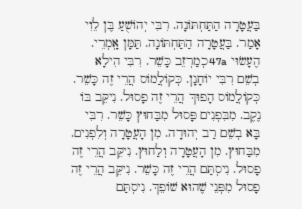בַּעֲטָרָה הַתַּחְתּוֹנָה. רִבִּי יְהוֹשֻׁעַ בֶּן לֵוִי אָמַר. בַּעֲטָרָה הַתַּחְתּוֹנָה. תַּמָּן אָֽמְרֵי. הֶעָשׂוּי 47a כְמַרְזֵב כָּשֵׁר. רִבִּי הִילָא בְשֵׁם רִבִּי יוֹחָנָן. כְּקוֹלֲמוֹס הֲרֵי זֶה כָּשֵׁר. כְּקוֹלֲמוֹס הָפוּךְ הֲרֵי זֶה פָסוּל. נִיקֵּב בּוֹ נֶקֶב. מִבִּפְנִים פָּסוּל מִבַּחוּץ כָּשֵׁר. רִבִּי בָּא בְשֵׁם רַב יְהוּדָה. מִן הָעֲטָרָה וְלִפְנִים. מִבַּחוּץ. מִן הָעֲטָרָה וְלַחוּץ. נִיקֵּב הֲרֵי זֶה פָסוּל. נִיסְתַּם הֲרֵי זֶה כָּשֵׁר. נִיקֵּב הֲרֵי זֶה פָסוּל מִפְּנֵי שֶׁהוּא שׁוֹפֵךְ. נִיסְתַּם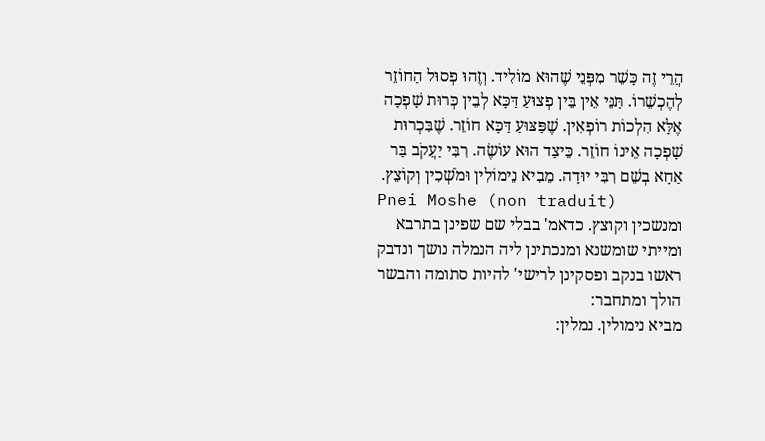הֲרֵי זֶה כָּשֵׁר מִפְּנֵי שֶׁהוּא מוֹלִיד. וְזֶהוּ פְסוּל הַחוֹזֵר לְהֶכְשֵׁרוֹ. תַּנֵּי אֵין בֵּין פְצוּעַ דַּכָּא לְבֵין כְּרוּת שָׁפְכָה אֶלָּא הִלְכוֹת רוֹפְאִין. שֶׁפַּצּוּעַ דַּכָּא חוֹזֵר. שֶׁבִּכְרוּת שָׁפְכָה אֵינוֹ חוֹזֵר. כֵּיצַד הוּא עוֹשֶׂה. רִבִּי יַעֲקֹב בַּר אַחָא בְשֵׁם רִבִּי יוּדָה. מֵבִיא נֵימוֹלִין וּמֹשְׁכִין וְקוֹצֵץ.
Pnei Moshe (non traduit)
ומנשכין וקוצץ. כדאמ' בבלי שם שפינן בתרבא ומייתי שומשנא ומנכתינן ליה הנמלה נושך ונדבק ראשו בנקב ופסקינן לרישי' להיות סתומה והבשר הולך ומתחבר:
מביא נימולין. נמלין: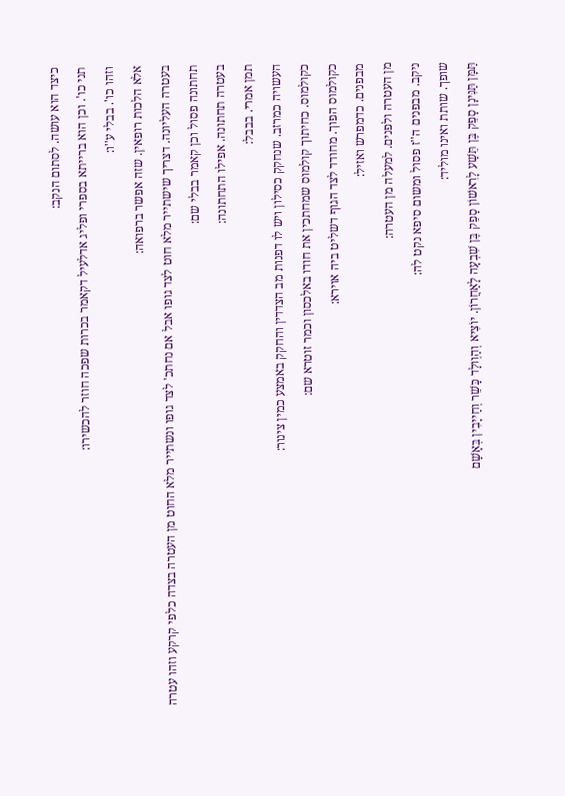כיצד הוא עושה. לסתום הנקב:
תני כו'. וכן הוא ברייתא בספרי ופליג אדלעיל דקאמר בכרות שפכה חוזר להכשירו:
וזהו כו'. בבלי ע''ו:
אלא הלכות רופאין. שזה אפשר ברפואה:
בעטרה העליונה. דצריך שישתייר מלא חוט לצד גופו אבל אם נחתכ' לצד גופו ונשתייר מלא החוט מן העטרה בצדה כלפי קרקע וזהו עטרה תחתונה פסול וכן קאמר בבלי שם:
בעטרה תחתונה. אפילו התחתונה:
תמן אמרי. בבבל:
העשויה כמרזב. שנחקק כסילון ויש לו דפנות מב הצדדין והחקק באמצע כמין צינור:
כקולמוס. כחיתוך קולמוס שמחתכין את חודו באלכסון וכמר זוטרא שם:
כקולמוס הפוך. מחודד לצד הגוף דשליט ביה אוירא:
מבפנים. כדמפרש ואזיל:
מן העטרה ולפנים. למעלה מן העטרה:
ניקב. מבפנים ה''ז פסול ומשום סיפא נקט לה:
שופך. שותת ואינו מוליד:
תַּמָּן תַּנִּינָן סָפֵק בֶּן תֵּשַׁע לָרִאשׁוֹן סָפֵק בֶּן שִׁבְעָה לָאַחֲרוֹן. יוֹצִיא וְהַוְולָד כָּשֵׁר וְחַייָבִין בְּאָשָׁם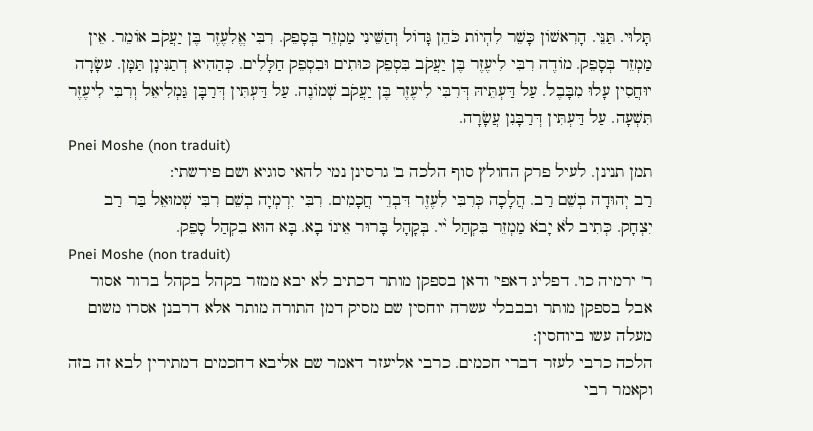תָּלוּי. תַּנֵּי. הָרִאשׁוֹן כָּשֵׁר לִהְיוֹת כֹּהֵן גָּדוֹל וְהַשֵּׁינִי מַמְזֵר בְּסָפֵק. רִבִּי אֱלִעֶזֶר בֶּן יַעֲקֹב אוֹמֵר. אֵין מַמְזֵר בְּסָפֵק. מוֹדֶה רִבִּי לִיעֶזֶר בֶּן יַעֲקֹב בִּסְפֵק כּוּתִים וּבִסְפֵק חַלָּלִים. כְּהַהִיא דְתַנִּינָן תַּמָּן. עשָׂרָה יוּחֲסִין עָלוּ מִבָּבֶל. עַל דַּעְתֵּיהּ דְּרִבִּי לִיעֶזֶר בֶּן יַעֲקֹב שְׁמוֹנֶה. עַל דַּעְתִּין דְּרַבָּן גַּמְלִיאֵל וְרִבִּי לִיעֶזֶר תִּשְׁעָה. עַל דַּעְתִּין דְּרַבָּנִן עֲשָׂרָה.
Pnei Moshe (non traduit)
תמן תנינן. לעיל פרק החולץ סוף הלכה ב' גרסינן נמי להאי סוגיא ושם פירשתי:
רַב יְהוּדָה בְשֵׁם רַב. הֲלָכָה כְּרִבִּי לִעֶזֶר דִּבְרֵי חֲכָמִים. רִבִּי יִרְמְיָה בְשֵׁם רִבִּי שְׁמוּאֵל בַּר רַב יִצְחָק. כְּתִיב לֹא יָבֹא מַמְזֵר בִּקְהַל י֨י. בְּקָהָל בָּרוּר אֵינוֹ בָא. בָּא הוּא בִקְהַל סָפֵק.
Pnei Moshe (non traduit)
ר' ירמיה כו'. דפליג דאפי' ודאן בספקן מותר דכתיב לא יבא ממזר בקהל בקהל ברור אסור אבל בספקן מותר ובבבלי עשרה יוחסין שם מסיק דמן התורה מותר אלא דרבנן אסרו משום מעלה עשו ביוחסין:
הלכה כרבי לעזר דברי חכמים. כרבי אליעזר דאמר שם אליבא דחכמים דמתירין לבא זה בזה וקאמר רבי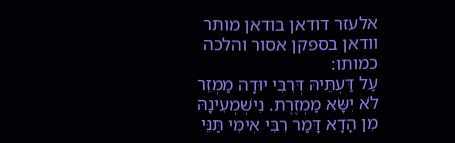אלעזר דודאן בודאן מותר וודאן בספקן אסור והלכה כמותו:
עַל דַּעְתֵּיהּ דְּרִבִּי יוּדָה מַמְזֵר לֹא יִשָּׂא מַמְזֶרֶת. נִישְׁמְעִינָהּ מִן הָדָא דָּמַר רִבִּי אִימִּי תַּנֵּי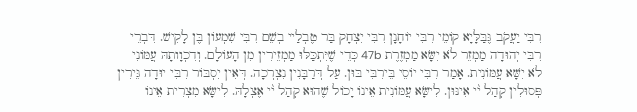רִבִּי יַעֲקֹב גֶּבַּלָּיָא קוֹמֵי רִבִּי יוֹחָנָן רִבִּי יִצְחָק בַּר טֶבְלַיי בְשֵׁם רִבִּי שִׁמְעוֹן בֶּן לָקִישׁ. דִּבְרֵי רִבִּי יְהוּדָה מַמְזֵר לֹא יִשָּׂא מַמְזֶרֶת 47b כְּדֵי שֶׁיִּתְכַּלּוּ מַמְזֵירִין מִן הָעוֹלָם. וְדִכְוָותָהּ עֲמּוֹנִי לֹא יִשָּׁא עֲמּוֹנִית. אָמַר רִבִּי יוֹסֵי בֵּירִבִּי בּוּן. עַל דְּרַבָּנִין נִצְרְכָה. דְּאִין יִסְבּוֹר רִבִּי יוּדָה גֵּירִין פְּסוּלִין קְהַל י֨י אִינּוּן. לִישָּׂא עֲמּוֹנִית אֵינוֹ יָכוֹל שֶׁהוּא קְהַל י֨י אֶצְלָהּ. לִישָּׂא מִצְרִית אֵינוֹ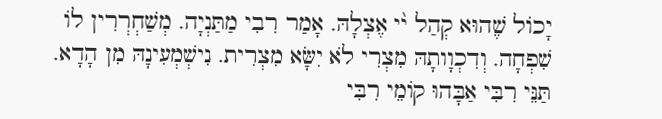יָכוֹל שֶׁהוּא קְהַל י֨י אֶצְלָהּ. אָמַר רִבִי מַתַּנְיָה. מְשַׁחְרְרִין לוֹ שִׁפְחָה. וְדִכְוָותָהּ מִצְרִי לֹא יִשָּׂא מִצְרִית. נִישְׁמְעִינָהּ מִן הָדָא. תַּנֵּי רִבִּי אַבָּהוּ קוֹמֵי רִבִּי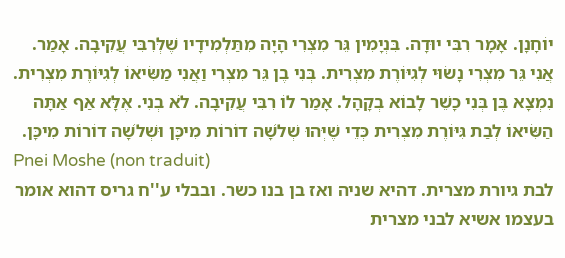יוֹחָנָן. אָמָר רִבִּי יוּדָה. בִּנְיָמִין גֵּר מִצְרִי הָיָה מִתַּלְמִידָיו שֶׁלְּרִבִּי עֲקִיבָה. אָמַר. אֲנִי גֵּר מִצְרִי נָשׂוּי לְגִיּוֹרֶת מִצְרִית. בְּנִי בֶן גֵּר מִצְרִי וַאֲנִי מַשִּׂיאוֹ לְגִיּוֹרֶת מִצְרִית. נִמְצָא בֶּן בְּנִי כָשֵׁר לָבוֹא בְקָהָל. אָמַר לוֹ רִבִּי עֲקִיבָה. לֹא בְנִי. אֶלָּא אַף אַתָּה הַשִּׂיאוֹ לְבַת גִּיּוֹרֶת מִצְרִית כְּדֵי שֶׁיְּהוּ שְׁלֹשָׁה דוֹרוֹת מִיכָּן וּשְׁלֹשָׁה דוֹרוֹת מִיכָּן.
Pnei Moshe (non traduit)
לבת גיורת מצרית. דהיא שניה ואז בן בנו כשר. ובבלי ע''ח גריס דהוא אומר בעצמו אשיא לבני מצרית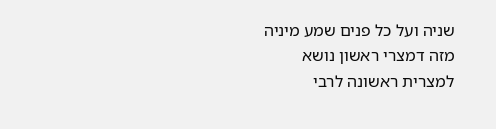שניה ועל כל פנים שמע מיניה מזה דמצרי ראשון נושא למצרית ראשונה לרבי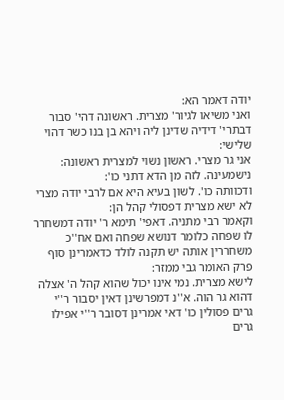יודה דאמר הא:
ואני משיאו לגיור' מצרית. ראשונה דהי' סבור דבתרי' דידיה שדינן ליה ויהא בן בנו כשר דהוי שלישי:
אני גר מצרי. ראשון נשוי למצרית ראשונה:
נישמעינה. לזה מן הדא דתני כו':
ודכוותה כו'. לשון בעיא היא אם לרבי יודה מצרי לא ישא מצרית דפסולי קהל הן:
וקאמר רבי מתניה. דאפי' תימא ר' יודה דמשחרר לו שפחה כלומר דנושא שפחה ואם אח''כ משחררין אותה יש תקנה לולד כדאמרינן סוף פרק האומר גבי ממזר:
לישא מצרית. נמי אינו יכול שהוא קהל ה' אצלה דהוא גר הוה. א''נ דמפרשינן דאין יסבור ר''י גרים פסולין כו' דאי אמרינן דסובר ר''י אפילו גרים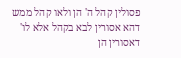פסולין קהל ה' הן ולאו קהל ממש דהא אסורין לבא בקהל אלא לו' דאסורין הן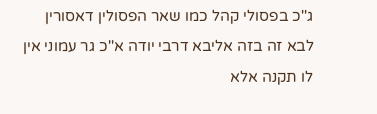ג''כ בפסולי קהל כמו שאר הפסולין דאסורין לבא זה בזה אליבא דרבי יודה א''כ גר עמוני אין לו תקנה אלא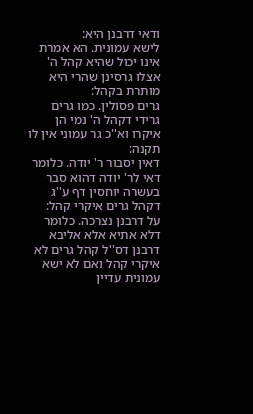ודאי דרבנן היא:
לישא עמונית. הא אמרת אינו יכול שהיא קהל ה' אצלו גרסינן שהרי היא מותרת בקהל:
גרים פסולין. כמו גרים גרידי דקהל ה' נמי הן איקרו וא''כ גר עמוני אין לו תקנה:
דאין יסבור ר' יודה. כלומר דאי לר' יודה דהוא סבר בעשרה יוחסין דף ע''ג דקהל גרים איקרי קהל:
על דרבנן נצרכה. כלומר דלא אתיא אלא אליבא דרבנן דס''ל קהל גרים לא איקרי קהל ואם לא ישא עמונית עדיין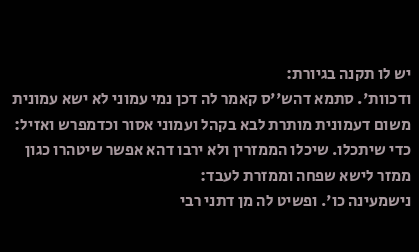יש לו תקנה בגיורת:
ודכוות'. סתמא דהש''ס קאמר לה דכן נמי עמוני לא ישא עמונית משום דעמונית מותרת לבא בקהל ועמוני אסור וכדמפרש ואזיל:
כדי שיתכלו. שיכלו הממזרין ולא ירבו דהא אפשר שיטהרו כגון ממזר לישא שפחה וממזרת לעבד:
נישמעינה כו'. ופשיט לה מן דתני רבי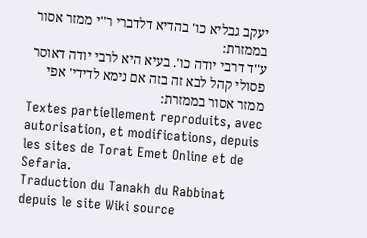יעקב גבליא כו' בהדיא דלדברי ר''י ממזר אסור בממזרת:
ע''ד דרבי יודה כו'. בעיא היא לרבי יודה דאוסר פסולי קהל לבא זה בזה אם נימא לדידי' אפי ממזר אסור בממזרת:
Textes partiellement reproduits, avec autorisation, et modifications, depuis les sites de Torat Emet Online et de Sefaria.
Traduction du Tanakh du Rabbinat depuis le site Wiki source